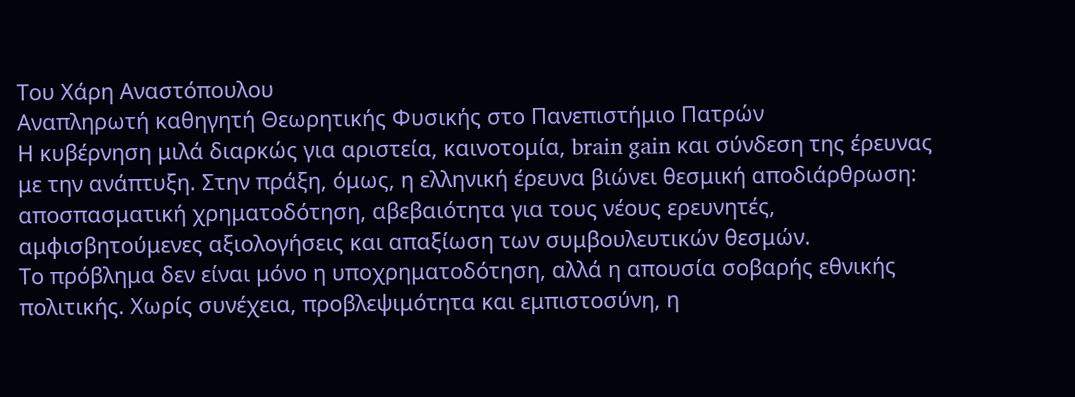Του Χάρη Αναστόπουλου
Αναπληρωτή καθηγητή Θεωρητικής Φυσικής στο Πανεπιστήμιο Πατρών
Η κυβέρνηση μιλά διαρκώς για αριστεία, καινοτομία, brain gain και σύνδεση της έρευνας με την ανάπτυξη. Στην πράξη, όμως, η ελληνική έρευνα βιώνει θεσμική αποδιάρθρωση: αποσπασματική χρηματοδότηση, αβεβαιότητα για τους νέους ερευνητές, αμφισβητούμενες αξιολογήσεις και απαξίωση των συμβουλευτικών θεσμών.
Το πρόβλημα δεν είναι μόνο η υποχρηματοδότηση, αλλά η απουσία σοβαρής εθνικής πολιτικής. Χωρίς συνέχεια, προβλεψιμότητα και εμπιστοσύνη, η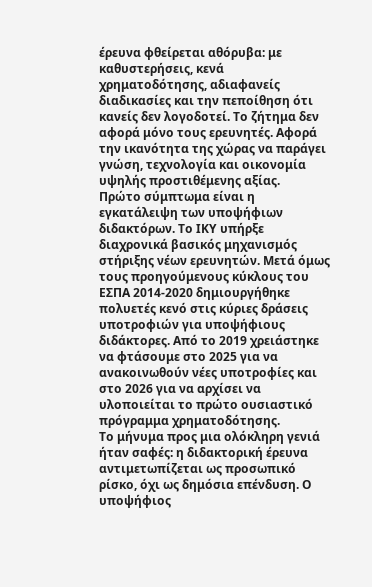έρευνα φθείρεται αθόρυβα: με καθυστερήσεις, κενά χρηματοδότησης, αδιαφανείς διαδικασίες και την πεποίθηση ότι κανείς δεν λογοδοτεί. Το ζήτημα δεν αφορά μόνο τους ερευνητές. Αφορά την ικανότητα της χώρας να παράγει γνώση, τεχνολογία και οικονομία υψηλής προστιθέμενης αξίας.
Πρώτο σύμπτωμα είναι η εγκατάλειψη των υποψήφιων διδακτόρων. Το ΙΚΥ υπήρξε διαχρονικά βασικός μηχανισμός στήριξης νέων ερευνητών. Μετά όμως τους προηγούμενους κύκλους του ΕΣΠΑ 2014-2020 δημιουργήθηκε πολυετές κενό στις κύριες δράσεις υποτροφιών για υποψήφιους διδάκτορες. Από το 2019 χρειάστηκε να φτάσουμε στο 2025 για να ανακοινωθούν νέες υποτροφίες και στο 2026 για να αρχίσει να υλοποιείται το πρώτο ουσιαστικό πρόγραμμα χρηματοδότησης.
Το μήνυμα προς μια ολόκληρη γενιά ήταν σαφές: η διδακτορική έρευνα αντιμετωπίζεται ως προσωπικό ρίσκο, όχι ως δημόσια επένδυση. Ο υποψήφιος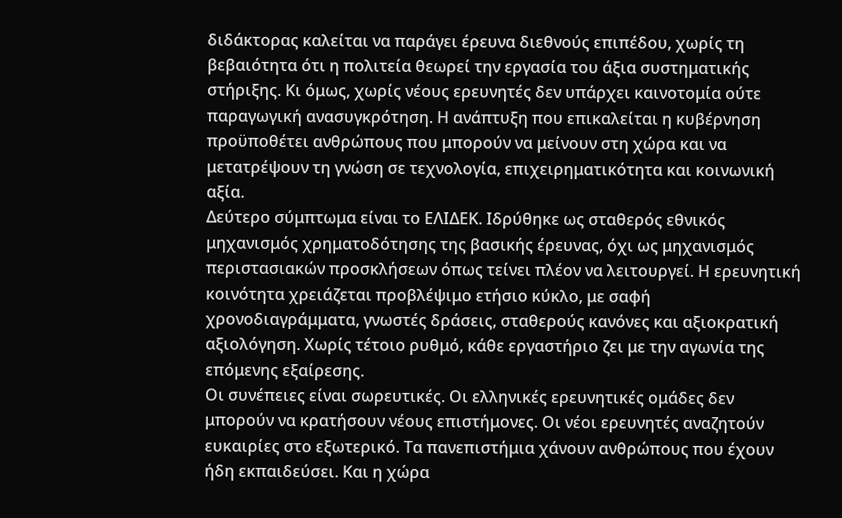διδάκτορας καλείται να παράγει έρευνα διεθνούς επιπέδου, χωρίς τη βεβαιότητα ότι η πολιτεία θεωρεί την εργασία του άξια συστηματικής στήριξης. Κι όμως, χωρίς νέους ερευνητές δεν υπάρχει καινοτομία ούτε παραγωγική ανασυγκρότηση. Η ανάπτυξη που επικαλείται η κυβέρνηση προϋποθέτει ανθρώπους που μπορούν να μείνουν στη χώρα και να μετατρέψουν τη γνώση σε τεχνολογία, επιχειρηματικότητα και κοινωνική αξία.
Δεύτερο σύμπτωμα είναι το ΕΛΙΔΕΚ. Ιδρύθηκε ως σταθερός εθνικός μηχανισμός χρηματοδότησης της βασικής έρευνας, όχι ως μηχανισμός περιστασιακών προσκλήσεων όπως τείνει πλέον να λειτουργεί. Η ερευνητική κοινότητα χρειάζεται προβλέψιμο ετήσιο κύκλο, με σαφή χρονοδιαγράμματα, γνωστές δράσεις, σταθερούς κανόνες και αξιοκρατική αξιολόγηση. Χωρίς τέτοιο ρυθμό, κάθε εργαστήριο ζει με την αγωνία της επόμενης εξαίρεσης.
Οι συνέπειες είναι σωρευτικές. Οι ελληνικές ερευνητικές ομάδες δεν μπορούν να κρατήσουν νέους επιστήμονες. Οι νέοι ερευνητές αναζητούν ευκαιρίες στο εξωτερικό. Τα πανεπιστήμια χάνουν ανθρώπους που έχουν ήδη εκπαιδεύσει. Και η χώρα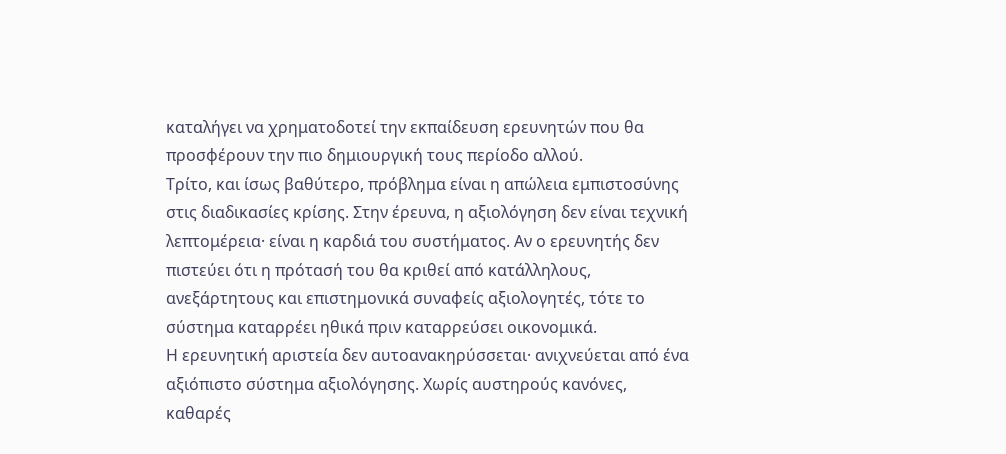καταλήγει να χρηματοδοτεί την εκπαίδευση ερευνητών που θα προσφέρουν την πιο δημιουργική τους περίοδο αλλού.
Τρίτο, και ίσως βαθύτερο, πρόβλημα είναι η απώλεια εμπιστοσύνης στις διαδικασίες κρίσης. Στην έρευνα, η αξιολόγηση δεν είναι τεχνική λεπτομέρεια· είναι η καρδιά του συστήματος. Αν ο ερευνητής δεν πιστεύει ότι η πρότασή του θα κριθεί από κατάλληλους, ανεξάρτητους και επιστημονικά συναφείς αξιολογητές, τότε το σύστημα καταρρέει ηθικά πριν καταρρεύσει οικονομικά.
Η ερευνητική αριστεία δεν αυτοανακηρύσσεται· ανιχνεύεται από ένα αξιόπιστο σύστημα αξιολόγησης. Χωρίς αυστηρούς κανόνες, καθαρές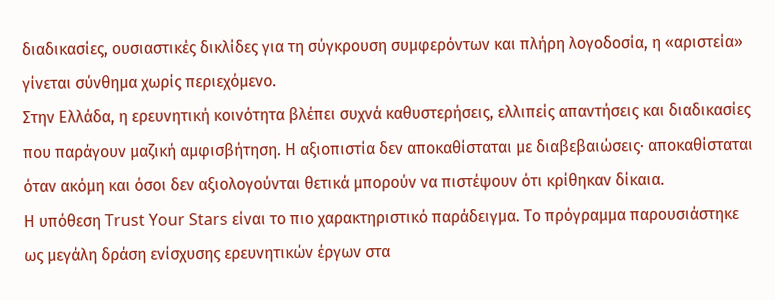διαδικασίες, ουσιαστικές δικλίδες για τη σύγκρουση συμφερόντων και πλήρη λογοδοσία, η «αριστεία» γίνεται σύνθημα χωρίς περιεχόμενο.
Στην Ελλάδα, η ερευνητική κοινότητα βλέπει συχνά καθυστερήσεις, ελλιπείς απαντήσεις και διαδικασίες που παράγουν μαζική αμφισβήτηση. Η αξιοπιστία δεν αποκαθίσταται με διαβεβαιώσεις· αποκαθίσταται όταν ακόμη και όσοι δεν αξιολογούνται θετικά μπορούν να πιστέψουν ότι κρίθηκαν δίκαια.
Η υπόθεση Trust Your Stars είναι το πιο χαρακτηριστικό παράδειγμα. Το πρόγραμμα παρουσιάστηκε ως μεγάλη δράση ενίσχυσης ερευνητικών έργων στα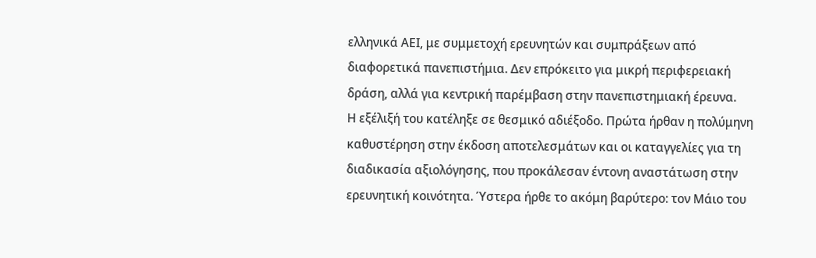ελληνικά ΑΕΙ, με συμμετοχή ερευνητών και συμπράξεων από διαφορετικά πανεπιστήμια. Δεν επρόκειτο για μικρή περιφερειακή δράση, αλλά για κεντρική παρέμβαση στην πανεπιστημιακή έρευνα.
Η εξέλιξή του κατέληξε σε θεσμικό αδιέξοδο. Πρώτα ήρθαν η πολύμηνη καθυστέρηση στην έκδοση αποτελεσμάτων και οι καταγγελίες για τη διαδικασία αξιολόγησης, που προκάλεσαν έντονη αναστάτωση στην ερευνητική κοινότητα. Ύστερα ήρθε το ακόμη βαρύτερο: τον Μάιο του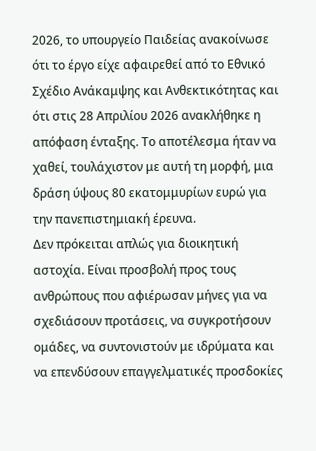2026, το υπουργείο Παιδείας ανακοίνωσε ότι το έργο είχε αφαιρεθεί από το Εθνικό Σχέδιο Ανάκαμψης και Ανθεκτικότητας και ότι στις 28 Απριλίου 2026 ανακλήθηκε η απόφαση ένταξης. Το αποτέλεσμα ήταν να χαθεί, τουλάχιστον με αυτή τη μορφή, μια δράση ύψους 80 εκατομμυρίων ευρώ για την πανεπιστημιακή έρευνα.
Δεν πρόκειται απλώς για διοικητική αστοχία. Είναι προσβολή προς τους ανθρώπους που αφιέρωσαν μήνες για να σχεδιάσουν προτάσεις, να συγκροτήσουν ομάδες, να συντονιστούν με ιδρύματα και να επενδύσουν επαγγελματικές προσδοκίες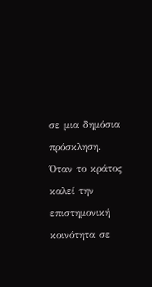σε μια δημόσια πρόσκληση. Όταν το κράτος καλεί την επιστημονική κοινότητα σε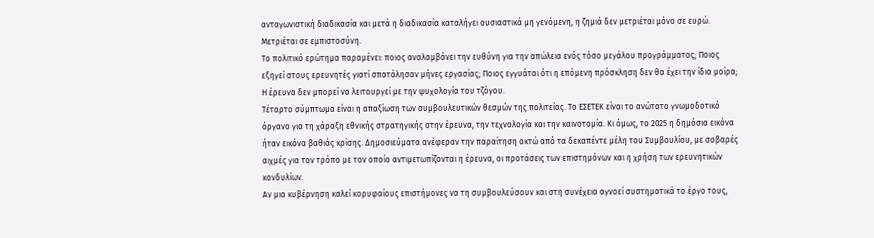ανταγωνιστική διαδικασία και μετά η διαδικασία καταλήγει ουσιαστικά μη γενόμενη, η ζημιά δεν μετριέται μόνο σε ευρώ. Μετριέται σε εμπιστοσύνη.
Το πολιτικό ερώτημα παραμένει: ποιος αναλαμβάνει την ευθύνη για την απώλεια ενός τόσο μεγάλου προγράμματος; Ποιος εξηγεί στους ερευνητές γιατί σπατάλησαν μήνες εργασίας; Ποιος εγγυάται ότι η επόμενη πρόσκληση δεν θα έχει την ίδια μοίρα; Η έρευνα δεν μπορεί να λειτουργεί με την ψυχολογία του τζόγου.
Τέταρτο σύμπτωμα είναι η απαξίωση των συμβουλευτικών θεσμών της πολιτείας. Το ΕΣΕΤΕΚ είναι το ανώτατο γνωμοδοτικό όργανο για τη χάραξη εθνικής στρατηγικής στην έρευνα, την τεχνολογία και την καινοτομία. Κι όμως, το 2025 η δημόσια εικόνα ήταν εικόνα βαθιάς κρίσης. Δημοσιεύματα ανέφεραν την παραίτηση οκτώ από τα δεκαπέντε μέλη του Συμβουλίου, με σοβαρές αιχμές για τον τρόπο με τον οποίο αντιμετωπίζονται η έρευνα, οι προτάσεις των επιστημόνων και η χρήση των ερευνητικών κονδυλίων.
Αν μια κυβέρνηση καλεί κορυφαίους επιστήμονες να τη συμβουλεύσουν και στη συνέχεια αγνοεί συστηματικά το έργο τους,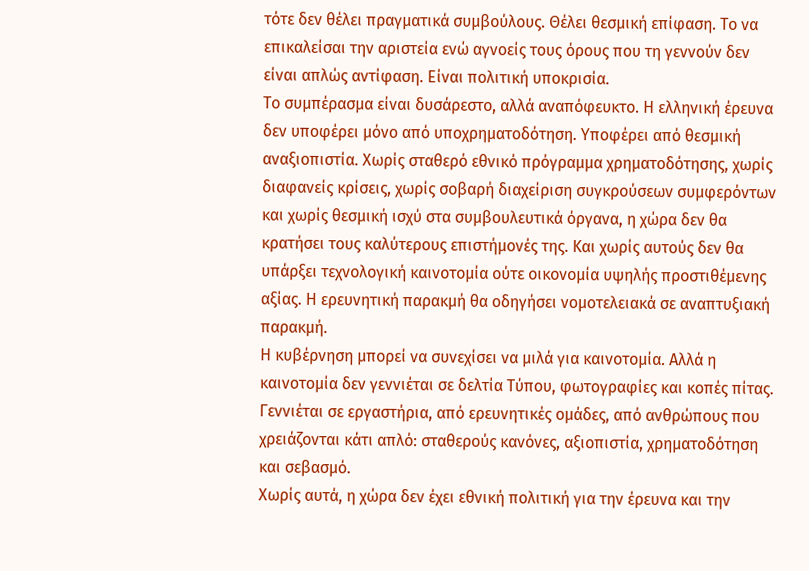τότε δεν θέλει πραγματικά συμβούλους. Θέλει θεσμική επίφαση. Το να επικαλείσαι την αριστεία ενώ αγνοείς τους όρους που τη γεννούν δεν είναι απλώς αντίφαση. Είναι πολιτική υποκρισία.
Το συμπέρασμα είναι δυσάρεστο, αλλά αναπόφευκτο. Η ελληνική έρευνα δεν υποφέρει μόνο από υποχρηματοδότηση. Υποφέρει από θεσμική αναξιοπιστία. Χωρίς σταθερό εθνικό πρόγραμμα χρηματοδότησης, χωρίς διαφανείς κρίσεις, χωρίς σοβαρή διαχείριση συγκρούσεων συμφερόντων και χωρίς θεσμική ισχύ στα συμβουλευτικά όργανα, η χώρα δεν θα κρατήσει τους καλύτερους επιστήμονές της. Και χωρίς αυτούς δεν θα υπάρξει τεχνολογική καινοτομία ούτε οικονομία υψηλής προστιθέμενης αξίας. Η ερευνητική παρακμή θα οδηγήσει νομοτελειακά σε αναπτυξιακή παρακμή.
Η κυβέρνηση μπορεί να συνεχίσει να μιλά για καινοτομία. Αλλά η καινοτομία δεν γεννιέται σε δελτία Τύπου, φωτογραφίες και κοπές πίτας. Γεννιέται σε εργαστήρια, από ερευνητικές ομάδες, από ανθρώπους που χρειάζονται κάτι απλό: σταθερούς κανόνες, αξιοπιστία, χρηματοδότηση και σεβασμό.
Χωρίς αυτά, η χώρα δεν έχει εθνική πολιτική για την έρευνα και την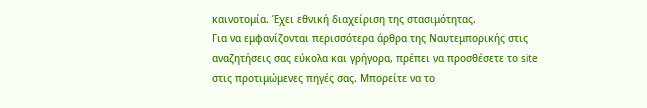καινοτομία. Έχει εθνική διαχείριση της στασιμότητας.
Για να εμφανίζονται περισσότερα άρθρα της Ναυτεμπορικής στις αναζητήσεις σας εύκολα και γρήγορα, πρέπει να προσθέσετε το site στις προτιμώμενες πηγές σας. Μπορείτε να το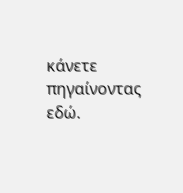κάνετε πηγαίνοντας εδώ.